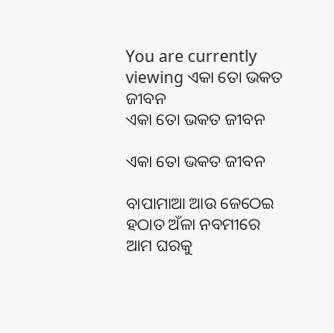You are currently viewing ଏକା ତୋ ଭକତ ଜୀବନ
ଏକା ତୋ ଭକତ ଜୀବନ

ଏକା ତୋ ଭକତ ଜୀବନ

ବାପାମାଆ ଆଉ ଜେଠେଇ ହଠାତ ଅଁଳା ନବମୀରେ ଆମ ଘରକୁ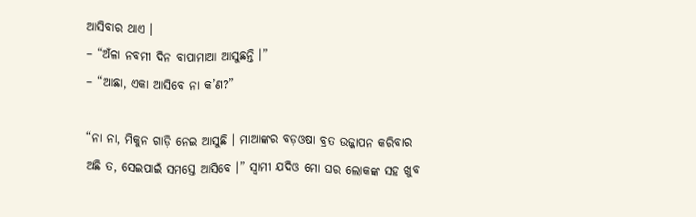ଆସିବାର ଥାଏ ।
– “ଅଁଳା ନବମୀ ଦିନ ବାପାମାଆ ଆସୁଛନ୍ତି ।”
– “ଆଛା, ଏକା ଆସିବେ ନା କ’ଣ?”

“ନା ନା, ମିକୁନ ଗାଡ଼ି ନେଇ ଆସୁଛି । ମାଆଙ୍କର ବଡ଼ଓଷା ବ୍ରତ ଉଜ୍ଜାପନ କରିବାର ଅଛି ତ, ସେଇପାଇଁ ସମସ୍ତେ ଆସିବେ ।” ସ୍ୱାମୀ ଯଦିଓ ମୋ ଘର ଲୋକଙ୍କ ସହ ଖୁବ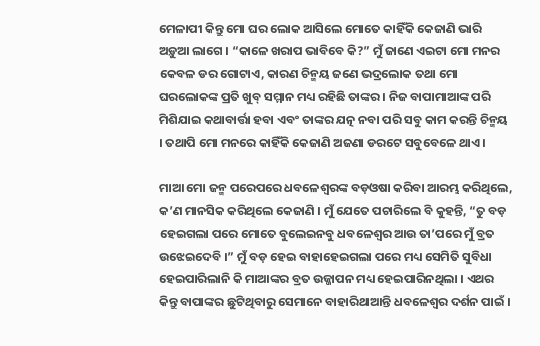ମେଳାପୀ କିନ୍ତୁ ମୋ ଘର ଲୋକ ଆସିଲେ ମୋତେ କାହିଁକି କେଜାଣି ଭାରି ଅଡ଼ୁଆ ଲାଗେ । “କାଳେ ଖରାପ ଭାବିବେ କି?” ମୁଁ ଜାଣେ ଏଇଟା ମୋ ମନର କେବଳ ଡର ଗୋଟାଏ, କାରଣ ଚିନ୍ମୟ ଜଣେ ଭଦ୍ରଲୋକ ତଥା ମୋ ଘରଲୋକଙ୍କ ପ୍ରତି ଖୁବ୍ ସମ୍ମାନ ମଧ୍ୟ ରହିଛି ତାଙ୍କର । ନିଜ ବାପାମାଆଙ୍କ ପରି ମିଶିଯାଇ କଥାବାର୍ତ୍ତା ହବା ଏବଂ ତାଙ୍କର ଯତ୍ନ ନବା ପରି ସବୁ କାମ କରନ୍ତି ଚିନ୍ମୟ । ତଥାପି ମୋ ମନରେ କାହିଁକି କେଜାଣି ଅଜଣା ଡରଟେ ସବୁବେଳେ ଥାଏ ।

ମାଆ ମୋ ଜନ୍ମ ପରେପରେ ଧବଳେଶ୍ୱରଙ୍କ ବଡ଼ଓଷା କରିବା ଆରମ୍ଭ କରିଥିଲେ, କ’ଣ ମାନସିକ କରିଥିଲେ କେଜାଣି । ମୁଁ ଯେତେ ପଚାରିଲେ ବି କୁହନ୍ତି, “ତୁ ବଡ଼ ହେଇଗଲା ପରେ ମୋତେ ବୁଲେଇନବୁ ଧବଳେଶ୍ୱର ଆଉ ତା’ପରେ ମୁଁ ବ୍ରତ ଉଝେଇଦେବି ।” ମୁଁ ବଡ଼ ହେଇ ବାହାହେଇଗଲା ପରେ ମଧ୍ୟ ସେମିତି ସୁବିଧା ହେଇପାରିଲାନି କି ମାଆଙ୍କର ବ୍ରତ ଉଜ୍ଜାପନ ମଧ୍ୟ ହେଇପାରିନଥିଲା । ଏଥର କିନ୍ତୁ ବାପାଙ୍କର ଛୁଟିଥିବାରୁ ସେମାନେ ବାହାରିଥାଆନ୍ତି ଧବଳେଶ୍ୱର ଦର୍ଶନ ପାଇଁ ।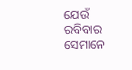ଯେଉଁ ରବିବାର ସେମାନେ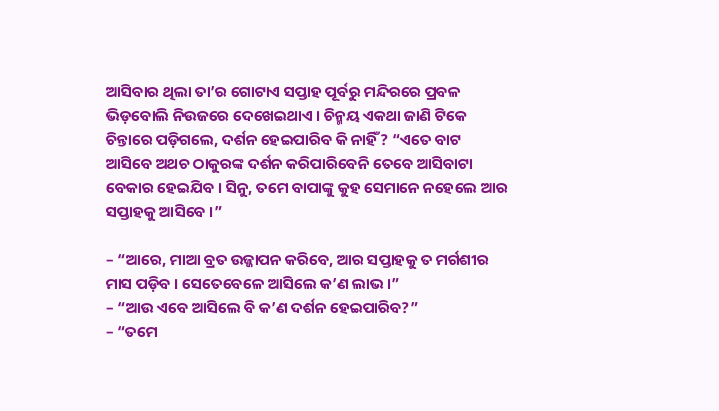ଆସିବାର ଥିଲା ତା’ର ଗୋଟାଏ ସପ୍ତାହ ପୂର୍ବରୁ ମନ୍ଦିରରେ ପ୍ରବଳ ଭିଡ଼ବୋଲି ନିଉଜରେ ଦେଖେଇଥାଏ । ଚିନ୍ମୟ ଏକଥା ଜାଣି ଟିକେ ଚିନ୍ତାରେ ପଡ଼ିଗଲେ, ଦର୍ଶନ ହେଇପାରିବ କି ନାହିଁ? “ଏତେ ବାଟ ଆସିବେ ଅଥଚ ଠାକୁରଙ୍କ ଦର୍ଶନ କରିପାରିବେନି ତେବେ ଆସିବାଟା ବେକାର ହେଇଯିବ । ସିନୁ, ତମେ ବାପାଙ୍କୁ କୁହ ସେମାନେ ନହେଲେ ଆର ସପ୍ତାହକୁ ଆସିବେ ।”

– “ଆରେ, ମାଆ ବ୍ରତ ଉଜ୍ଜାପନ କରିବେ, ଆର ସପ୍ତାହକୁ ତ ମର୍ଗଶୀର ମାସ ପଡ଼ିବ । ସେତେବେଳେ ଆସିଲେ କ’ଣ ଲାଭ ।”
– “ଆଉ ଏବେ ଆସିଲେ ବି କ’ଣ ଦର୍ଶନ ହେଇପାରିବ?”
– “ତମେ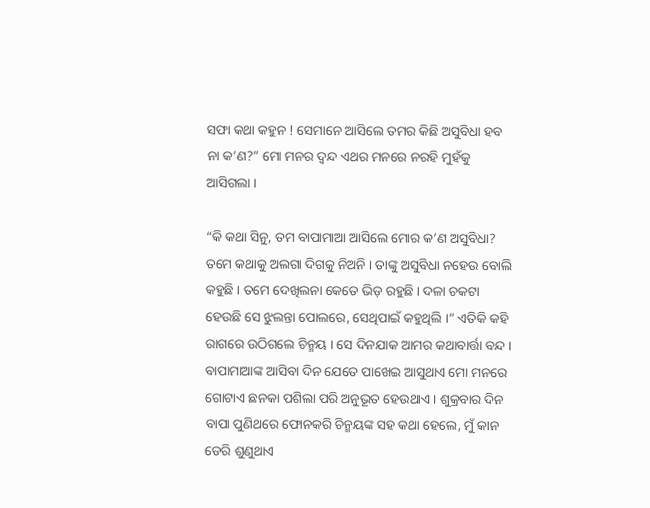ସଫା କଥା କହୁନ ! ସେମାନେ ଆସିଲେ ତମର କିଛି ଅସୁବିଧା ହବ ନା କ’ଣ?” ମୋ ମନର ଦ୍ଵନ୍ଦ ଏଥର ମନରେ ନରହି ମୁହଁକୁ ଆସିଗଲା ।

“କି କଥା ସିନୁ, ତମ ବାପାମାଆ ଆସିଲେ ମୋର କ’ଣ ଅସୁବିଧା? ତମେ କଥାକୁ ଅଲଗା ଦିଗକୁ ନିଅନି । ତାଙ୍କୁ ଅସୁବିଧା ନହେଉ ବୋଲି କହୁଛି । ତମେ ଦେଖିଲନା କେତେ ଭିଡ଼ ରହୁଛି । ଦଳା ଚକଟା ହେଉଛି ସେ ଝୁଲନ୍ତା ପୋଲରେ, ସେଥିପାଇଁ କହୁଥିଲି ।” ଏତିକି କହି ରାଗରେ ଉଠିଗଲେ ଚିନ୍ମୟ । ସେ ଦିନଯାକ ଆମର କଥାବାର୍ତ୍ତା ବନ୍ଦ । ବାପାମାଆଙ୍କ ଆସିବା ଦିନ ଯେତେ ପାଖେଇ ଆସୁଥାଏ ମୋ ମନରେ ଗୋଟାଏ ଛନକା ପଶିଲା ପରି ଅନୁଭୂତ ହେଉଥାଏ । ଶୁକ୍ରବାର ଦିନ ବାପା ପୁଣିଥରେ ଫୋନକରି ଚିନ୍ମୟଙ୍କ ସହ କଥା ହେଲେ, ମୁଁ କାନ ଡେରି ଶୁଣୁଥାଏ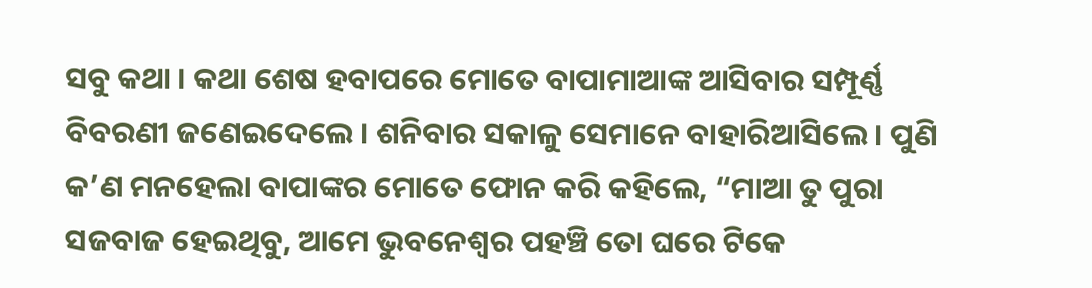ସବୁ କଥା । କଥା ଶେଷ ହବାପରେ ମୋତେ ବାପାମାଆଙ୍କ ଆସିବାର ସମ୍ପୂର୍ଣ୍ଣ ବିବରଣୀ ଜଣେଇଦେଲେ । ଶନିବାର ସକାଳୁ ସେମାନେ ବାହାରିଆସିଲେ । ପୁଣି କ’ଣ ମନହେଲା ବାପାଙ୍କର ମୋତେ ଫୋନ କରି କହିଲେ, “ମାଆ ତୁ ପୁରା ସଜବାଜ ହେଇଥିବୁ, ଆମେ ଭୁବନେଶ୍ୱର ପହଞ୍ଚି ତୋ ଘରେ ଟିକେ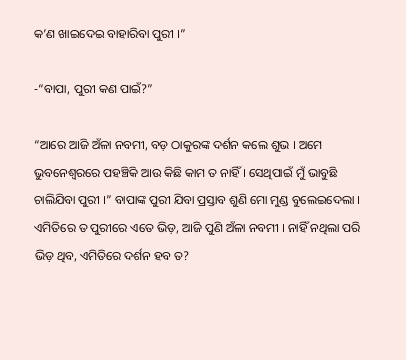କ’ଣ ଖାଇଦେଇ ବାହାରିବା ପୁରୀ ।”

-“ବାପା, ପୁରୀ କଣ ପାଇଁ?”

“ଆରେ ଆଜି ଅଁଳା ନବମୀ, ବଡ଼ ଠାକୁରଙ୍କ ଦର୍ଶନ କଲେ ଶୁଭ । ଅମେ ଭୁବନେଶ୍ୱରରେ ପହଞ୍ଚିକି ଆଉ କିଛି କାମ ତ ନାହିଁ । ସେଥିପାଇଁ ମୁଁ ଭାବୁଛି ଚାଲିଯିବା ପୁରୀ ।” ବାପାଙ୍କ ପୁରୀ ଯିବା ପ୍ରସ୍ତାବ ଶୁଣି ମୋ ମୁଣ୍ଡ ବୁଲେଇଦେଲା । ଏମିତିରେ ତ ପୁରୀରେ ଏତେ ଭିଡ଼, ଆଜି ପୁଣି ଅଁଳା ନବମୀ । ନାହିଁ ନଥିଲା ପରି ଭିଡ଼ ଥିବ, ଏମିତିରେ ଦର୍ଶନ ହବ ତ?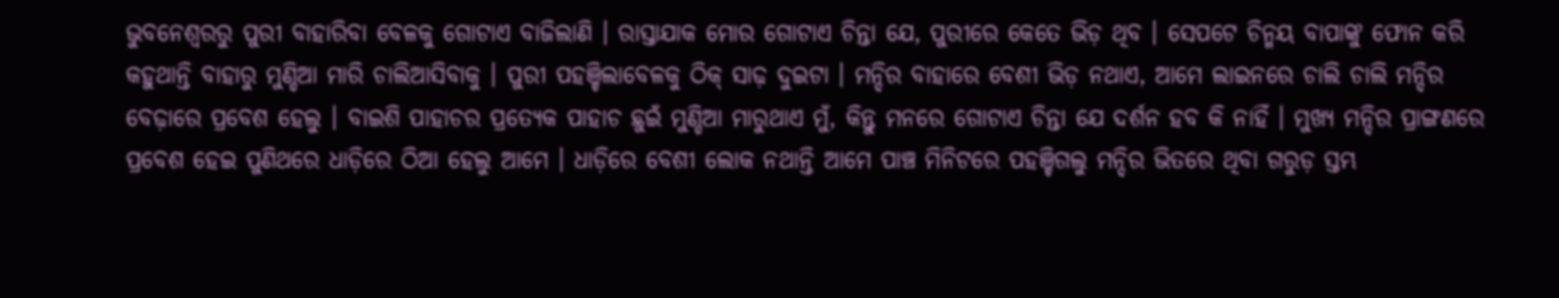ଭୁବନେଶ୍ୱରରୁ ପୁରୀ ବାହାରିବା ବେଳକୁ ଗୋଟାଏ ବାଜିଲାଣି । ରାସ୍ତାଯାକ ମୋର ଗୋଟାଏ ଚିନ୍ତା ଯେ, ପୁରୀରେ କେତେ ଭିଡ଼ ଥିବ । ସେପଟେ ଚିନ୍ମୟ ବାପାଙ୍କୁ ଫୋନ କରି କହୁଥାନ୍ତି ବାହାରୁ ମୁଣ୍ଡିଆ ମାରି ଚାଲିଆସିବାକୁ । ପୁରୀ ପହଞ୍ଚିଲାବେଳକୁ ଠିକ୍ ସାଢ଼ ଦୁଇଟା । ମନ୍ଦିର ବାହାରେ ବେଶୀ ଭିଡ଼ ନଥାଏ, ଆମେ ଲାଇନରେ ଚାଲି ଚାଲି ମନ୍ଦିର ବେଢ଼ାରେ ପ୍ରବେଶ ହେଲୁ । ବାଇଶି ପାହାଚର ପ୍ରତ୍ୟେକ ପାହାଚ ଛୁଇଁ ମୁଣ୍ଡିଆ ମାରୁଥାଏ ମୁଁ, କିନ୍ତୁ ମନରେ ଗୋଟାଏ ଚିନ୍ତା ଯେ ଦର୍ଶନ ହବ କି ନାହିଁ । ମୁଖ୍ୟ ମନ୍ଦିର ପ୍ରାଙ୍ଗଣରେ ପ୍ରବେଶ ହେଇ ପୁଣିଥରେ ଧାଡ଼ିରେ ଠିଆ ହେଲୁ ଆମେ । ଧାଡ଼ିରେ ବେଶୀ ଲୋକ ନଥାନ୍ତି ଆମେ ପାଞ୍ଚ ମିନିଟରେ ପହଞ୍ଚିଗଲୁ ମନ୍ଦିର ଭିତରେ ଥିବା ଗରୁଡ଼ ସ୍ତମ୍ଭ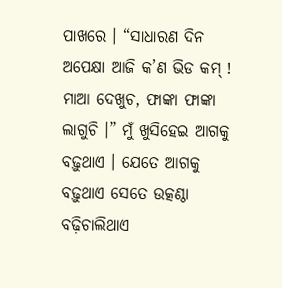ପାଖରେ । “ସାଧାରଣ ଦିନ ଅପେକ୍ଷା ଆଜି କ’ଣ ଭିଡ କମ୍ ! ମାଆ ଦେଖୁଚ, ଫାଙ୍କା ଫାଙ୍କା ଲାଗୁଚି ।” ମୁଁ ଖୁସିହେଇ ଆଗକୁ ବଢ଼ୁଥାଏ । ଯେତେ ଆଗକୁ ବଢ଼ୁଥାଏ ସେତେ ଉତ୍କଣ୍ଠା ବଢ଼ିଚାଲିଥାଏ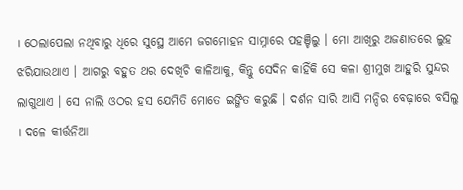। ଠେଲାପେଲା ନଥିବାରୁ ଧିରେ ସୁସ୍ଥେ ଆମେ ଜଗମୋହନ ସାମ୍ନାରେ ପହଞ୍ଚିଲୁ । ମୋ ଆଖିରୁ ଅଜଣାତରେ ଲୁହ ଝରିଯାଉଥାଏ । ଆଗରୁ ବହୁତ ଥର ଦେଖିଚି କାଳିଆକୁ, କିନ୍ତୁ ସେଦିନ କାହିଁକି ସେ କଳା ଶ୍ରୀମୁଖ ଆହୁରି ସୁନ୍ଦର ଲାଗୁଥାଏ । ସେ ନାଲି ଓଠର ହସ ଯେମିତି ମୋତେ ଇଙ୍ଗିତ କରୁଛି । ଦର୍ଶନ ସାରି ଆସି ମନ୍ଦିର ବେଢ଼ାରେ ବସିଲୁ । ଦଳେ କୀର୍ତ୍ତନିଆ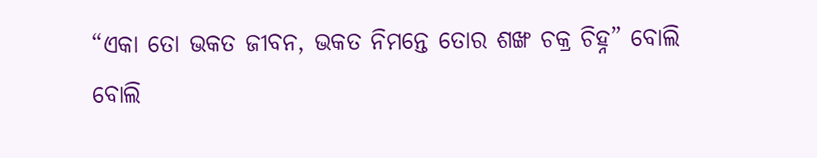“ଏକା ତୋ ଭକତ ଜୀବନ, ଭକତ ନିମନ୍ତେ ତୋର ଶଙ୍ଖ ଚକ୍ର ଚିହ୍ନ” ବୋଲି ବୋଲି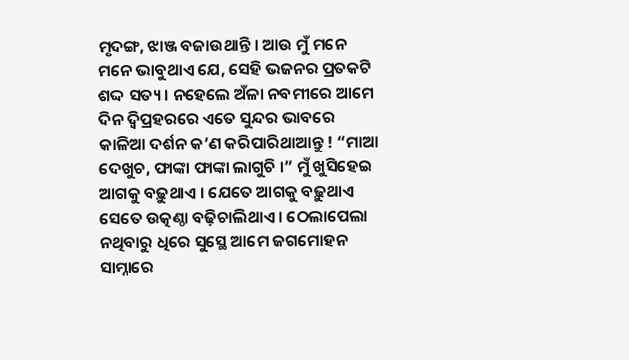ମୃଦଙ୍ଗ, ଝାଞ୍ଜ ବଜାଉଥାନ୍ତି । ଆଉ ମୁଁ ମନେ ମନେ ଭାବୁଥାଏ ଯେ, ସେହି ଭଜନର ପ୍ରତକଟି ଶଦ୍ଦ ସତ୍ୟ । ନହେଲେ ଅଁଳା ନବମୀରେ ଆମେ ଦିନ ଦ୍ଵିପ୍ରହରରେ ଏତେ ସୁନ୍ଦର ଭାବରେ କାଳିଆ ଦର୍ଶନ କ’ଣ କରିପାରିଥାଆନ୍ତୁ ! “ମାଆ ଦେଖୁଚ, ଫାଙ୍କା ଫାଙ୍କା ଲାଗୁଚି ।” ମୁଁ ଖୁସିହେଇ ଆଗକୁ ବଢ଼ୁଥାଏ । ଯେତେ ଆଗକୁ ବଢ଼ୁଥାଏ ସେତେ ଉତ୍କଣ୍ଠା ବଢ଼ିଚାଲିଥାଏ । ଠେଲାପେଲା ନଥିବାରୁ ଧିରେ ସୁସ୍ଥେ ଆମେ ଜଗମୋହନ ସାମ୍ନାରେ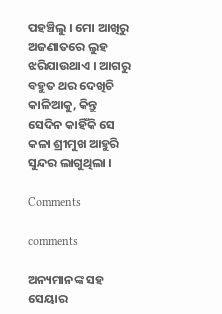ପହଞ୍ଚିଲୁ । ମୋ ଆଖିରୁ ଅଜଣାତରେ ଲୁହ ଝରିଯାଉଥାଏ । ଆଗରୁ ବହୁତ ଥର ଦେଖିଚି କାଳିଆକୁ, କିନ୍ତୁ ସେଦିନ କାହିଁକି ସେ କଳା ଶ୍ରୀମୁଖ ଆହୁରି ସୁନ୍ଦର ଲାଗୁଥିଲା ।

Comments

comments

ଅନ୍ୟମାନଙ୍କ ସହ ସେୟାର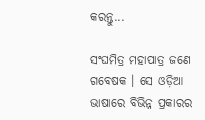କରନ୍ତୁ...

ସଂଘମିତ୍ର ମହାପାତ୍ର ଜଣେ ଗବେଷକ । ସେ ଓଡ଼ିଆ ଭାଷାରେ ବିଭିନ୍ନ ପ୍ରକାରର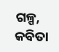ଗଳ୍ପ, କବିତା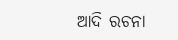ଆଦି ରଚନା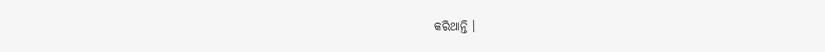କରିଥାନ୍ତି ।